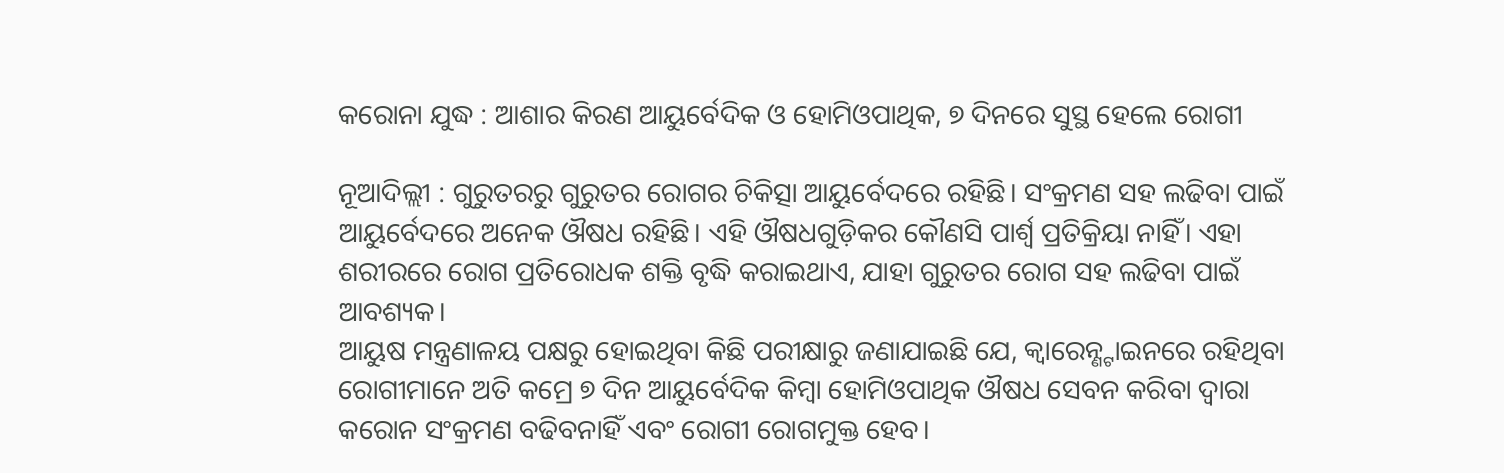କରୋନା ଯୁଦ୍ଧ : ଆଶାର କିରଣ ଆୟୁର୍ବେଦିକ ଓ ହୋମିଓପାଥିକ, ୭ ଦିନରେ ସୁସ୍ଥ ହେଲେ ରୋଗୀ

ନୂଆଦିଲ୍ଲୀ : ଗୁରୁତରରୁ ଗୁରୁତର ରୋଗର ଚିକିତ୍ସା ଆୟୁର୍ବେଦରେ ରହିଛି। ସଂକ୍ରମଣ ସହ ଲଢିବା ପାଇଁ ଆୟୁର୍ବେଦରେ ଅନେକ ଔଷଧ ରହିଛି। ଏହି ଔଷଧଗୁଡ଼ିକର କୌଣସି ପାର୍ଶ୍ୱ ପ୍ରତିକ୍ରିୟା ନାହିଁ। ଏହା ଶରୀରରେ ରୋଗ ପ୍ରତିରୋଧକ ଶକ୍ତି ବୃଦ୍ଧି କରାଇଥାଏ, ଯାହା ଗୁରୁତର ରୋଗ ସହ ଲଢିବା ପାଇଁ ଆବଶ୍ୟକ।
ଆୟୁଷ ମନ୍ତ୍ରଣାଳୟ ପକ୍ଷରୁ ହୋଇଥିବା କିଛି ପରୀକ୍ଷାରୁ ଜଣାଯାଇଛି ଯେ, କ୍ବାରେନ୍ଣ୍ଟାଇନରେ ରହିଥିବା ରୋଗୀମାନେ ଅତି କମ୍ରେ ୭ ଦିନ ଆୟୁର୍ବେଦିକ କିମ୍ବା ହୋମିଓପାଥିକ ଔଷଧ ସେବନ କରିବା ଦ୍ବାରା କରୋନ ସଂକ୍ରମଣ ବଢିବନାହିଁ ଏବଂ ରୋଗୀ ରୋଗମୁକ୍ତ ହେବ।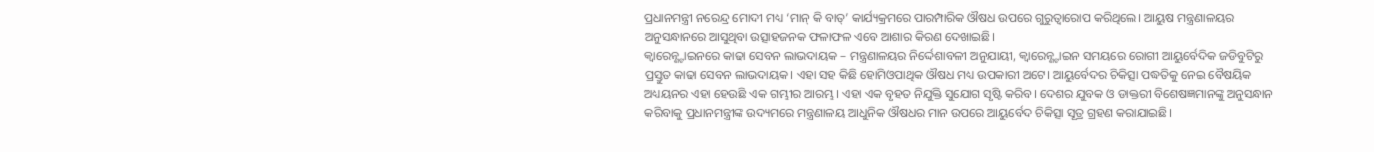ପ୍ରଧାନମନ୍ତ୍ରୀ ନରେନ୍ଦ୍ର ମୋଦୀ ମଧ୍ୟ ‘ମାନ୍ କି ବାତ୍’ କାର୍ଯ୍ୟକ୍ରମରେ ପାରମ୍ପାରିକ ଔଷଧ ଉପରେ ଗୁରୁତ୍ୱାରୋପ କରିଥିଲେ। ଆୟୁଷ ମନ୍ତ୍ରଣାଳୟର ଅନୁସନ୍ଧାନରେ ଆସୁଥିବା ଉତ୍ସାହଜନକ ଫଳାଫଳ ଏବେ ଆଶାର କିରଣ ଦେଖାଇଛି।
କ୍ବାରେନ୍ଣ୍ଟାଇନରେ କାଢା ସେବନ ଲାଭଦାୟକ – ମନ୍ତ୍ରଣାଳୟର ନିର୍ଦ୍ଦେଶାବଳୀ ଅନୁଯାୟୀ, କ୍ବାରେନ୍ଣ୍ଟାଇନ ସମୟରେ ରୋଗୀ ଆୟୁର୍ବେଦିକ ଜଡିବୁଟିରୁ ପ୍ରସ୍ତୁତ କାଢା ସେବନ ଲାଭଦାୟକ। ଏହା ସହ କିଛି ହୋମିଓପାଥିକ ଔଷଧ ମଧ୍ୟ ଉପକାରୀ ଅଟେ। ଆୟୁର୍ବେଦର ଚିକିତ୍ସା ପଦ୍ଧତିକୁ ନେଇ ବୈଷୟିକ ଅଧ୍ୟୟନର ଏହା ହେଉଛି ଏକ ଗମ୍ଭୀର ଆରମ୍ଭ। ଏହା ଏକ ବୃହତ ନିଯୁକ୍ତି ସୁଯୋଗ ସୃଷ୍ଟି କରିବ। ଦେଶର ଯୁବକ ଓ ଡାକ୍ତରୀ ବିଶେଷଜ୍ଞମାନଙ୍କୁ ଅନୁସନ୍ଧାନ କରିବାକୁ ପ୍ରଧାନମନ୍ତ୍ରୀଙ୍କ ଉଦ୍ୟମରେ ମନ୍ତ୍ରଣାଳୟ ଆଧୁନିକ ଔଷଧର ମାନ ଉପରେ ଆୟୁର୍ବେଦ ଚିକିତ୍ସା ସୂତ୍ର ଗ୍ରହଣ କରାଯାଇଛି।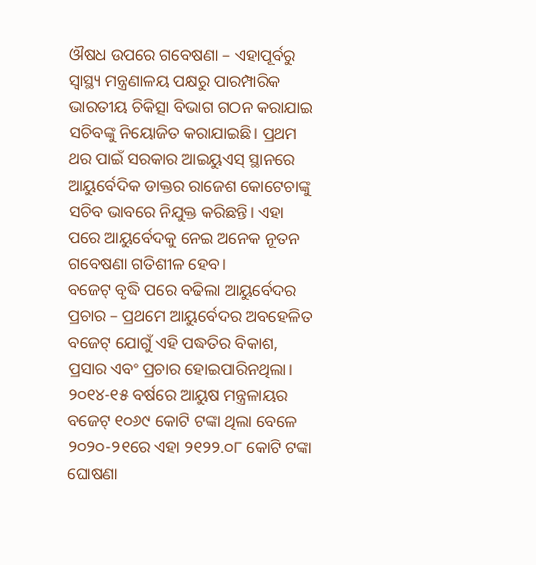ଔଷଧ ଉପରେ ଗବେଷଣା – ଏହାପୂର୍ବରୁ ସ୍ୱାସ୍ଥ୍ୟ ମନ୍ତ୍ରଣାଳୟ ପକ୍ଷରୁ ପାରମ୍ପାରିକ ଭାରତୀୟ ଚିକିତ୍ସା ବିଭାଗ ଗଠନ କରାଯାଇ ସଚିବଙ୍କୁ ନିୟୋଜିତ କରାଯାଇଛି। ପ୍ରଥମ ଥର ପାଇଁ ସରକାର ଆଇୟୁଏସ୍ ସ୍ଥାନରେ ଆୟୁର୍ବେଦିକ ଡାକ୍ତର ରାଜେଶ କୋଟେଚାଙ୍କୁ ସଚିବ ଭାବରେ ନିଯୁକ୍ତ କରିଛନ୍ତି। ଏହା ପରେ ଆୟୁର୍ବେଦକୁ ନେଇ ଅନେକ ନୂତନ ଗବେଷଣା ଗତିଶୀଳ ହେବ।
ବଜେଟ୍ ବୃଦ୍ଧି ପରେ ବଢିଲା ଆୟୁର୍ବେଦର ପ୍ରଚାର – ପ୍ରଥମେ ଆୟୁର୍ବେଦର ଅବହେଳିତ ବଜେଟ୍ ଯୋଗୁଁ ଏହି ପଦ୍ଧତିର ବିକାଶ, ପ୍ରସାର ଏବଂ ପ୍ରଚାର ହୋଇପାରିନଥିଲା। ୨୦୧୪-୧୫ ବର୍ଷରେ ଆୟୁଷ ମନ୍ତ୍ରଳାୟର ବଜେଟ୍ ୧୦୬୯ କୋଟି ଟଙ୍କା ଥିଲା ବେଳେ ୨୦୨୦-୨୧ରେ ଏହା ୨୧୨୨.୦୮ କୋଟି ଟଙ୍କା ଘୋଷଣା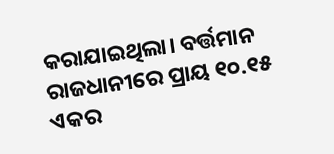କରାଯାଇଥିଲା। ବର୍ତ୍ତମାନ ରାଜଧାନୀରେ ପ୍ରାୟ ୧୦.୧୫ ଏକର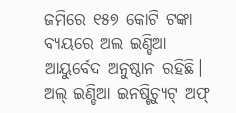ଜମିରେ ୧୫୭ କୋଟି ଟଙ୍କା ବ୍ୟୟରେ ଅଲ ଇଣ୍ଡିଆ ଆୟୁର୍ବେଦ ଅନୁଷ୍ଠାନ ରହିଛି। ଅଲ୍ ଇଣ୍ଡିଆ ଇନଷ୍ଟିଚ୍ୟୁଟ୍ ଅଫ୍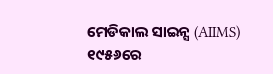ମେଡିକାଲ ସାଇନ୍ସ (AIIMS) ୧୯୫୬ରେ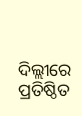ଦିଲ୍ଲୀରେ ପ୍ରତିଷ୍ଠିତ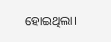ହୋଇଥିଲା।